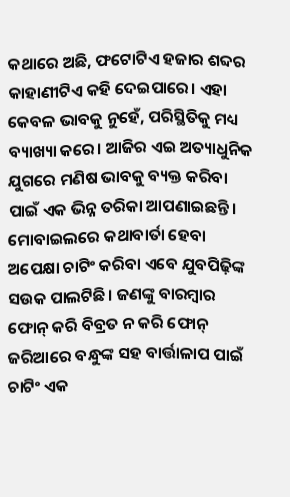କଥାରେ ଅଛି, ଫଟୋଟିଏ ହଜାର ଶବ୍ଦର କାହାଣୀଟିଏ କହି ଦେଇପାରେ। ଏହା କେବଳ ଭାବକୁ ନୁହେଁ, ପରିସ୍ଥିତିକୁ ମଧ୍ୟ ବ୍ୟାଖ୍ୟା କରେ। ଆଜିର ଏଇ ଅତ୍ୟାଧୁନିକ ଯୁଗରେ ମଣିଷ ଭାବକୁ ବ୍ୟକ୍ତ କରିବା ପାଇଁ ଏକ ଭିନ୍ନ ତରିକା ଆପଣାଇଛନ୍ତି। ମୋବାଇଲରେ କଥାବାର୍ତା ହେବା ଅପେକ୍ଷା ଚାଟିଂ କରିବା ଏବେ ଯୁବପିଢ଼ିଙ୍କ ସଉକ ପାଲଟିଛି। ଜଣଙ୍କୁ ବାରମ୍ବାର ଫୋନ୍ କରି ବିବ୍ରତ ନ କରି ଫୋନ୍ ଜରିଆରେ ବନ୍ଧୁଙ୍କ ସହ ବାର୍ତ୍ତାଳାପ ପାଇଁ ଚାଟିଂ ଏକ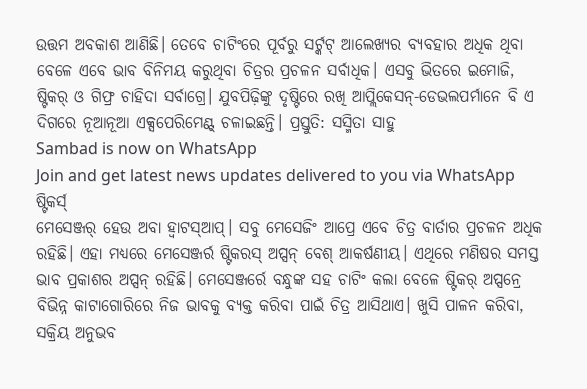ଉତ୍ତମ ଅବକାଶ ଆଣିଛି। ତେବେ ଚାଟିଂରେ ପୂର୍ବରୁ ସର୍ଟ୍କଟ୍ ଆଲେଖ୍ୟର ବ୍ୟବହାର ଅଧିକ ଥିବା ବେଳେ ଏବେ ଭାବ ବିନିମୟ କରୁଥିବା ଚିତ୍ରର ପ୍ରଚଳନ ସର୍ବାଧିକ। ଏସବୁ ଭିତରେ ଇମୋଜି, ଷ୍ଟିକର୍ ଓ ଗିଫ୍ର ଚାହିଦା ସର୍ବାଗ୍ରେ। ଯୁବପିଢ଼ିଙ୍କୁ ଦୃଷ୍ଟିରେ ରଖି ଆପ୍ଲିକେସନ୍-ଡେଭଲପର୍ମାନେ ବି ଏ ଦିଗରେ ନୂଆନୂଆ ଏକ୍ସପେରିମେଣ୍ଟ୍ ଚଳାଇଛନ୍ତି। ପ୍ରସ୍ତୁତି: ସସ୍ମିତା ସାହୁ
Sambad is now on WhatsApp
Join and get latest news updates delivered to you via WhatsApp
ଷ୍ଟିକର୍ସ୍
ମେସେଞ୍ଜର୍ ହେଉ ଅବା ହ୍ଵାଟସ୍ଆପ୍। ସବୁ ମେସେଜିଂ ଆପ୍ରେ ଏବେ ଚିତ୍ର ବାର୍ତାର ପ୍ରଚଳନ ଅଧିକ ରହିଛି। ଏହା ମଧ୍ୟରେ ମେସେଞ୍ଜର୍ର ଷ୍ଟିକରସ୍ ଅପ୍ସନ୍ ବେଶ୍ ଆକର୍ଷଣୀୟ। ଏଥିରେ ମଣିଷର ସମସ୍ତ ଭାବ ପ୍ରକାଶର ଅପ୍ସନ୍ ରହିଛି। ମେସେଞ୍ଜର୍ରେ ବନ୍ଧୁଙ୍କ ସହ ଚାଟିଂ କଲା ବେଳେ ଷ୍ଟିକର୍ ଅପ୍ସନ୍ରେ ବିଭିନ୍ନ କାଟାଗୋରିରେ ନିଜ ଭାବକୁ ବ୍ୟକ୍ତ କରିବା ପାଇଁ ଚିତ୍ର ଆସିଥାଏ। ଖୁସି ପାଳନ କରିବା, ସକ୍ରିୟ ଅନୁଭବ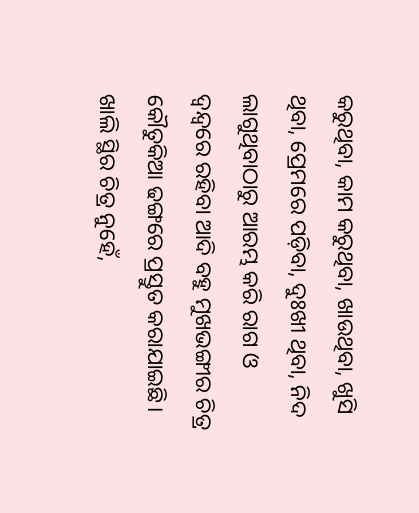କରୁଥିବା, କାମ କରୁଥିବା, ଖାଉଥିବା, ଖୁସି ଥିବା, ପ୍ରେମରେ ପଡ଼ିବା, ଦୁଃଖୀ ଥିବା, ନିଦ ଲାଗୁଥିବାଠାରୁ ଆରମ୍ଭ କରି ରାଗ ଓ ଦ୍ୱନ୍ଦ୍ୱରେ ରହିବା ଆଦି ବହୁ ମୁଖଭଙ୍ଗୀର ଚିତ୍ର କୌତୁକିଆ ଢଙ୍ଗରେ ପ୍ରସ୍ତୁତ କରାଯାଇଛି। ଖାଲି ସ୍ଥିର ଚିତ୍ର ନୁହେଁ,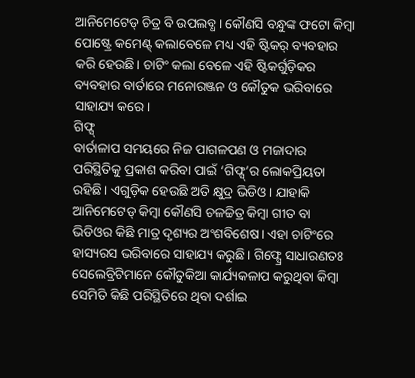ଆନିମେଟେଡ୍ ଚିତ୍ର ବି ଉପଲବ୍ଧ। କୌଣସି ବନ୍ଧୁଙ୍କ ଫଟୋ କିମ୍ବା ପୋଷ୍ଟ୍ରେ କମେଣ୍ଟ୍ କଲାବେଳେ ମଧ୍ୟ ଏହି ଷ୍ଟିକର୍ ବ୍ୟବହାର କରି ହେଉଛି। ଚାଟିଂ କଲା ବେଳେ ଏହି ଷ୍ଟିକର୍ଗୁଡ଼ିକର ବ୍ୟବହାର ବାର୍ତାରେ ମନୋରଞ୍ଜନ ଓ କୌତୁକ ଭରିବାରେ ସାହାଯ୍ୟ କରେ।
ଗିଫ୍ସ୍
ବାର୍ତାଳାପ ସମୟରେ ନିଜ ପାଗଳପଣ ଓ ମଜାଦାର ପରିସ୍ଥିତିକୁ ପ୍ରକାଶ କରିବା ପାଇଁ ‘ଗିଫ୍ସ୍’ର ଲୋକପ୍ରିୟତା ରହିଛି। ଏଗୁଡ଼ିକ ହେଉଛି ଅତି କ୍ଷୁଦ୍ର ଭିଡିଓ। ଯାହାକି ଆନିମେଟେଡ୍ କିମ୍ବା କୌଣସି ଚଳଚ୍ଚିତ୍ର କିମ୍ବା ଗୀତ ବା ଭିଡିଓର କିଛି ମାତ୍ର ଦୃଶ୍ୟର ଅଂଶବିଶେଷ। ଏହା ଚାଟିଂରେ ହାସ୍ୟରସ ଭରିବାରେ ସାହାଯ୍ୟ କରୁଛି। ଗିଫ୍ସ୍ରେ ସାଧାରଣତଃ ସେଲେବ୍ରିଟିମାନେ କୌତୁକିଆ କାର୍ଯ୍ୟକଳାପ କରୁଥିବା କିମ୍ବା ସେମିତି କିଛି ପରିସ୍ଥିତିରେ ଥିବା ଦର୍ଶାଇ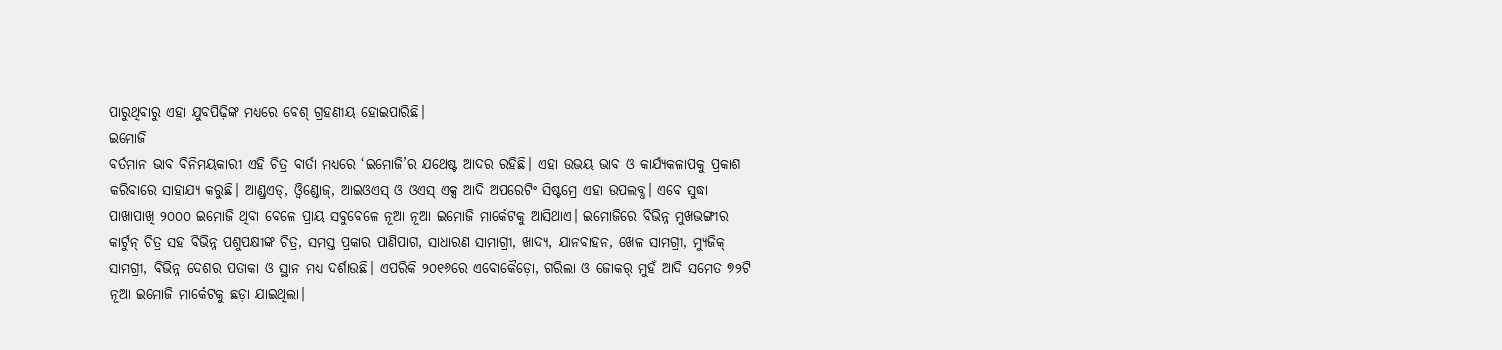ପାରୁଥିବାରୁ ଏହା ଯୁବପିଢ଼ିଙ୍କ ମଧ୍ୟରେ ବେଶ୍ ଗ୍ରହଣୀୟ ହୋଇପାରିଛି।
ଇମୋଜି
ବର୍ତମାନ ଭାବ ବିନିମୟକାରୀ ଏହି ଚିତ୍ର ବାର୍ତା ମଧ୍ୟରେ ‘ଇମୋଜି’ର ଯଥେଷ୍ଟ ଆଦର ରହିଛି। ଏହା ଉଭୟ ଭାବ ଓ କାର୍ଯ୍ୟକଳାପକୁ ପ୍ରକାଶ କରିବାରେ ସାହାଯ୍ୟ କରୁଛି। ଆଣ୍ଡ୍ରଏଡ୍, ଓ୍ଵିଣ୍ଡୋଜ୍, ଆଇଓଏସ୍ ଓ ଓଏସ୍ ଏକ୍ସ ଆଦି ଅପରେଟିଂ ସିଷ୍ଟମ୍ରେ ଏହା ଉପଲବ୍ଧ। ଏବେ ସୁଦ୍ଧା ପାଖାପାଖି ୨୦୦୦ ଇମୋଜି ଥିବା ବେଳେ ପ୍ରାୟ ସବୁବେଳେ ନୂଆ ନୂଆ ଇମୋଜି ମାର୍କେଟକୁ ଆସିଥାଏ। ଇମୋଜିରେ ବିଭିନ୍ନ ମୁଖଭଙ୍ଗୀର କାର୍ଟୁନ୍ ଚିତ୍ର ସହ ବିଭିନ୍ନ ପଶୁପକ୍ଷୀଙ୍କ ଚିତ୍ର, ସମସ୍ତ ପ୍ରକାର ପାଣିପାଗ, ସାଧାରଣ ସାମାଗ୍ରୀ, ଖାଦ୍ୟ, ଯାନବାହନ, ଖେଳ ସାମଗ୍ରୀ, ମ୍ୟୁଜିକ୍ ସାମଗ୍ରୀ, ବିଭିନ୍ନ ଦେଶର ପତାକା ଓ ସ୍ଥାନ ମଧ୍ୟ ଦର୍ଶାଉଛି। ଏପରିକି ୨୦୧୬ରେ ଏବୋକୈଡ଼ୋ, ଗରିଲା ଓ ଜୋକର୍ ମୁହଁ ଆଦି ସମେତ ୭୨ଟି ନୂଆ ଇମୋଜି ମାର୍କେଟକୁ ଛଡ଼ା ଯାଇଥିଲା।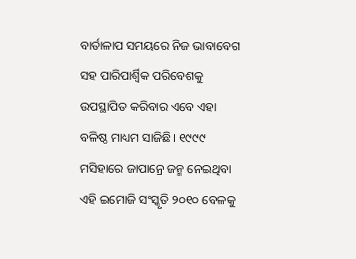ବାର୍ତାଳାପ ସମୟରେ ନିଜ ଭାବାବେଗ ସହ ପାରିପାର୍ଶ୍ୱିକ ପରିବେଶକୁ ଉପସ୍ଥାପିତ କରିବାର ଏବେ ଏହା ବଳିଷ୍ଠ ମାଧ୍ୟମ ସାଜିଛି। ୧୯୯୯ ମସିହାରେ ଜାପାନ୍ରେ ଜନ୍ମ ନେଇଥିବା ଏହି ଇମୋଜି ସଂସ୍କୃତି ୨୦୧୦ ବେଳକୁ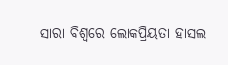ସାରା ବିଶ୍ୱରେ ଲୋକପ୍ରିୟତା ହାସଲ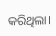କରିଥିଲା।